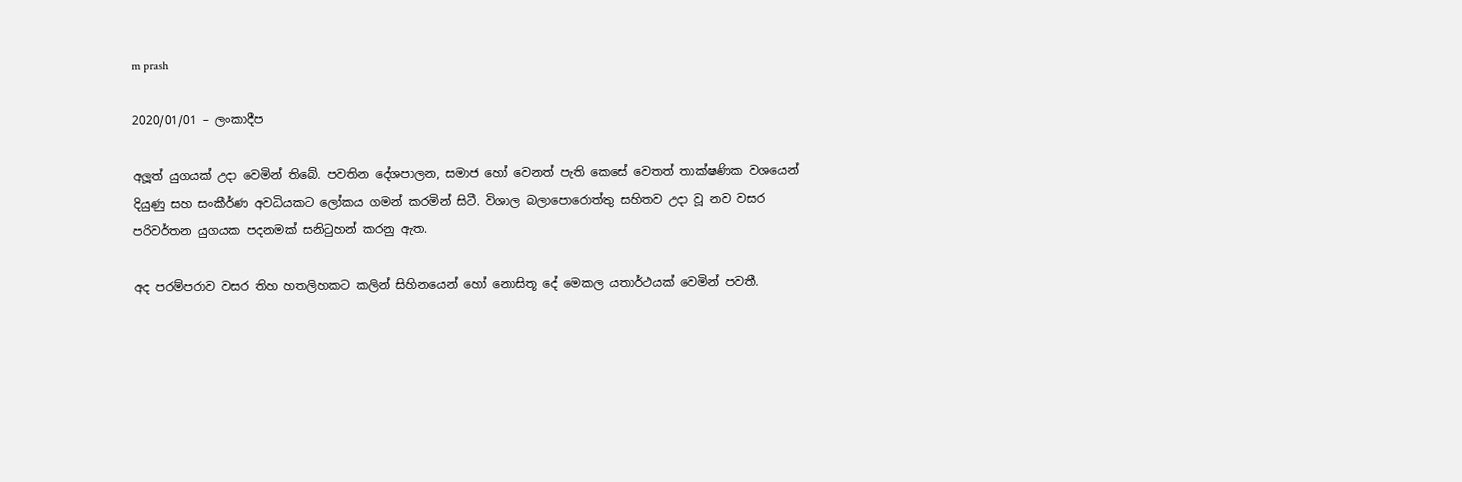m prash

2020/01/01 – ලංකාදීප

අලූත් යුගයක් උදා වෙමින් තිබේ. පවතින දේශපාලන, සමාජ හෝ වෙනත් පැති කෙසේ වෙතත් තාක්ෂණික වශයෙන් දියුණු සහ සංකීර්ණ අවධියකට ලෝකය ගමන් කරමින් සිටී. විශාල බලාපොරොත්තු සහිතව උදා වූ නව වසර පරිවර්තන යුගයක පදනමක් සනිටුහන් කරනු ඇත.

අද පරම්පරාව වසර තිහ හතලිහකට කලින් සිහිනයෙන් හෝ නොසිතූ දේ මෙකල යතාර්ථයක් වෙමින් පවතී.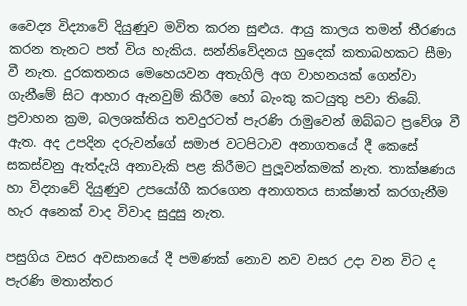වෛද්‍ය විද්‍යාවේ දියුණුව මවිත කරන සුළුය. ආයු කාලය තමන් තීරණය කරන තැනට පත් විය හැකිය. සන්නිවේදනය හුදෙක් කතාබහකට සීමා වී නැත. දුරකතනය මෙහෙයවන අතැගිලි අග වාහනයක් ගෙන්වා ගැනීමේ සිට ආහාර ඇනවුම් කිරීම හෝ බැංකු කටයුතු පවා තිබේ. ප්‍රවාහන ක්‍රම, බලශක්තිය තවදුරටත් පැරණි රාමුවෙන් ඔබ්බට ප්‍රවේශ වී ඇත. අද උපදින දරුවන්ගේ සමාජ වටපිටාව අනාගතයේ දී කෙසේ සකස්වනු ඇත්දැයි අනාවැකි පළ කිරීමට පුලූවන්කමක් නැත. තාක්ෂණය හා විද්‍යාවේ දියුණුව උපයෝගී කරගෙන අනාගතය සාක්ෂාත් කරගැනීම හැර අනෙක් වාද විවාද සුදුසු නැත.

පසුගිය වසර අවසානයේ දී පමණක් නොව නව වසර උදා වන විට ද පැරණි මතාන්තර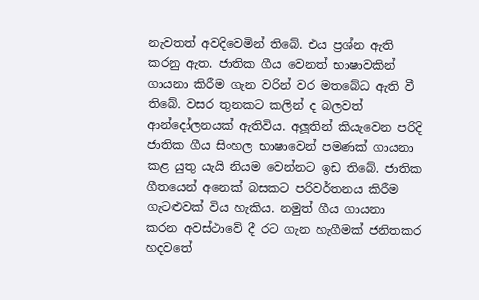නැවතත් අවදිවෙමින් තිබේ. එය ප්‍රශ්න ඇති කරනු ඇත. ජාතික ගීය වෙනත් භාෂාවකින් ගායනා කිරීම ගැන වරින් වර මතබේධ ඇති වී තිබේ. වසර තුනකට කලින් ද බලවත් ආන්දෝලනයක් ඇතිවිය. අලූතින් කියැවෙන පරිදි ජාතික ගීය සිංහල භාෂාවෙන් පමණක් ගායනා කළ යුතු යැයි නියම වෙන්නට ඉඩ තිබේ. ජාතික ගීතයෙන් අනෙක් බසකට පරිවර්තනය කිරීම ගැටළුවක් විය හැකිය. නමුත් ගීය ගායනා කරන අවස්ථාවේ දී රට ගැන හැගීමක් ජනිතකර හදවතේ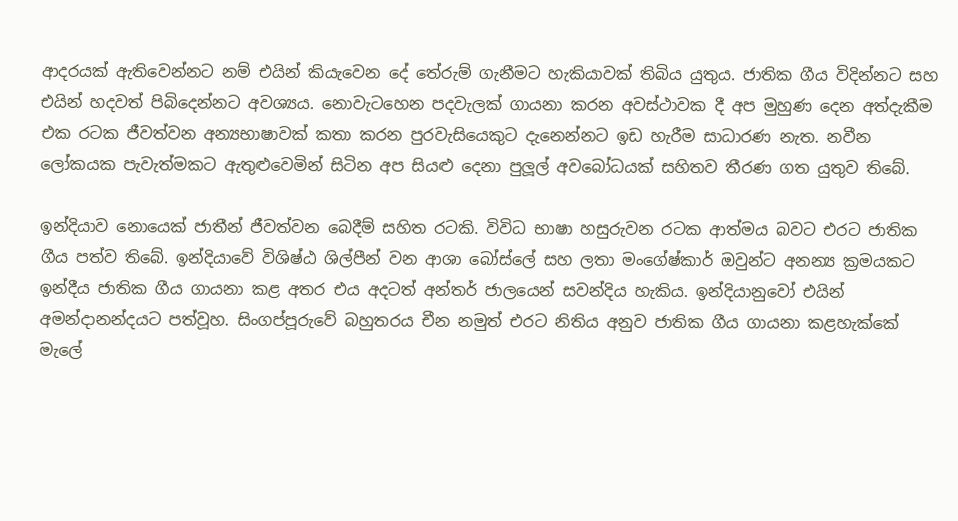ආදරයක් ඇතිවෙන්නට නම් එයින් කියැවෙන දේ තේරුම් ගැනීමට හැකියාවක් තිබිය යුතුය. ජාතික ගීය විදින්නට සහ එයින් හදවත් පිබිදෙන්නට අවශ්‍යය. නොවැටහෙන පදවැලක් ගායනා කරන අවස්ථාවක දී අප මුහුණ දෙන අත්දැකීම එක රටක ජීවත්වන අන්‍යභාෂාවක් කතා කරන පුරවැසියෙකුට දැනෙන්නට ඉඩ හැරීම සාධාරණ නැත. නවීන ලෝකයක පැවැත්මකට ඇතුළුවෙමින් සිටින අප සියළු දෙනා පුලූල් අවබෝධයක් සහිතව තීරණ ගත යුතුව තිබේ.

ඉන්දියාව නොයෙක් ජාතීන් ජීවත්වන බෙදීම් සහිත රටකි. විවිධ භාෂා හසුරුවන රටක ආත්මය බවට එරට ජාතික ගීය පත්ව තිබේ. ඉන්දියාවේ විශිෂ්ඨ ශිල්පීන් වන ආශා බෝස්ලේ සහ ලතා මංගේෂ්කාර් ඔවුන්ට අනන්‍ය ක්‍රමයකට ඉන්දීය ජාතික ගීය ගායනා කළ අතර එය අදටත් අන්තර් ජාලයෙන් සවන්දිය හැකිය. ඉන්දියානුවෝ එයින් අමන්දානන්දයට පත්වූහ. සිංගප්පූරුවේ බහුතරය චීන නමුත් එරට නිතිය අනුව ජාතික ගීය ගායනා කළහැක්කේ මැලේ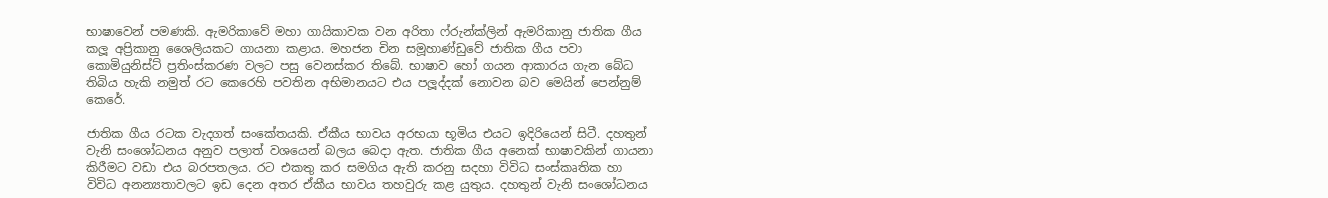භාෂාවෙන් පමණකි. ඇමරිකාවේ මහා ගායිකාවක වන අරිතා ෆ්රුන්ක්ලින් ඇමරිකානු ජාතික ගීය කලූ අප්‍රිකානු ශෛලියකට ගායනා කළාය. මහජන චින සමූහාණ්ඩුවේ ජාතික ගීය පවා කොමියුනිස්ට් ප්‍රතිංස්කරණ වලට පසු වෙනස්කර තිබේ. භාෂාව හෝ ගයන ආකාරය ගැන බේධ තිබිය හැකි නමුත් රට කෙරෙහි පවතින අභිමානයට එය පලූද්දක් නොවන බව මෙයින් පෙන්නුම් කෙරේ.

ජාතික ගීය රටක වැදගත් සංකේතයකි. ඒකීය භාවය අරභයා භූමිය එයට ඉදිරියෙන් සිටී. දහතුන් වැනි සංශෝධනය අනුව පලාත් වශයෙන් බලය බෙදා ඇත. ජාතික ගීය අනෙක් භාෂාවකින් ගායනා කිරීමට වඩා එය බරපතලය. රට එකතු කර සමගිය ඇති කරනු සදහා විවිධ සංස්කෘතික හා විවිධ අනන්‍යතාවලට ඉඩ දෙන අතර ඒකීය භාවය තහවුරු කළ යුතුය. දහතුන් වැනි සංශෝධනය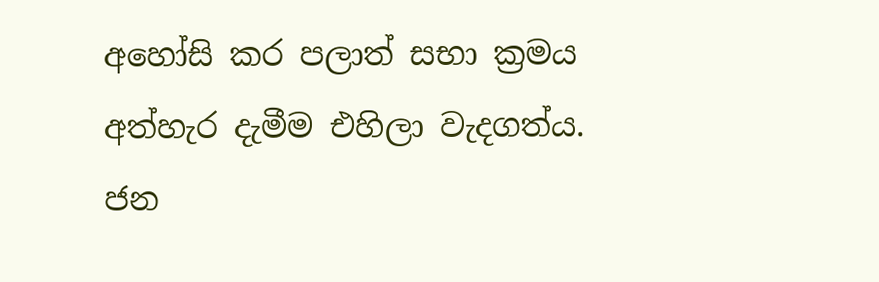අහෝසි කර පලාත් සභා ක්‍රමය අත්හැර දැමීම එහිලා වැදගත්ය. ජන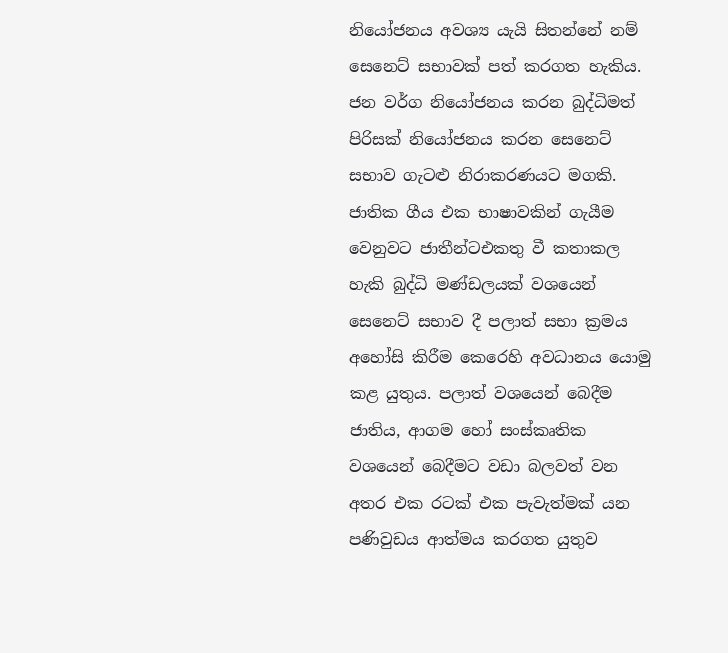නියෝජනය අවශ්‍ය යැයි සිතන්නේ නම් සෙනෙට් සභාවක් පත් කරගත හැකිය. ජන වර්ග නියෝජනය කරන බුද්ධිමත් පිරිසක් නියෝජනය කරන සෙනෙට් සභාව ගැටළු නිරාකරණයට මගකි. ජාතික ගීය එක භාෂාවකින් ගැයීම වෙනුවට ජාතීන්ටඑකතු වී කතාකල හැකි බුද්ධි මණ්ඩලයක් වශයෙන් සෙනෙට් සභාව දී පලාත් සභා ක්‍රමය අහෝසි කිරීම කෙරෙහි අවධානය යොමු කළ යුතුය. පලාත් වශයෙන් බෙදීම ජාතිය, ආගම හෝ සංස්කෘතික වශයෙන් බෙදීමට වඩා බලවත් වන අතර එක රටක් එක පැවැත්මක් යන පණිවුඩය ආත්මය කරගත යුතුව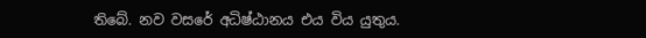තිබේ. නව වසරේ අධිෂ්ඨානය එය විය යුතුය.